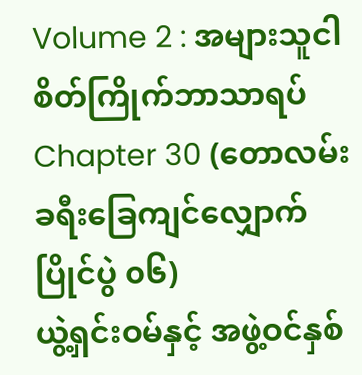Volume 2 : အများသူငါစိတ်ကြိုက်ဘာသာရပ်
Chapter 30 (တောလမ်းခရီးခြေကျင်လျှောက်ပြိုင်ပွဲ ၀၆)
ယွဲ့ရှင်းဝမ်နှင့် အဖွဲ့ဝင်နှစ်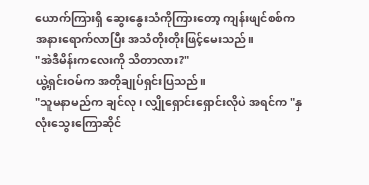ယောက်ကြားရှိ ဆွေးနွေးသံကိုကြားတော့ ကျန်းဖျင်စစ်က အနားရောက်လာပြီး အသံတိုးတိုးဖြင့်မေးသည်။
"အဲဒီမိန်းကလေးကို သိတာလား?"
ယွဲ့ရှင်းဝမ်က အတိုချုပ်ရှင်းပြသည်။
"သူမနာမည်က ချင်လု၊ လျှိုရှောင်းရှောင်းလိုပဲ အရင်က "နှလုံးသွေးကြောဆိုင်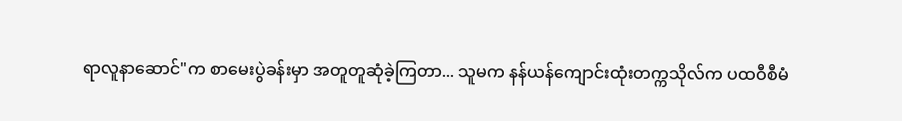ရာလူနာဆောင်"က စာမေးပွဲခန်းမှာ အတူတူဆုံခဲ့ကြတာ... သူမက နန်ယန်ကျောင်းထုံးတက္ကသိုလ်က ပထဝီစီမံ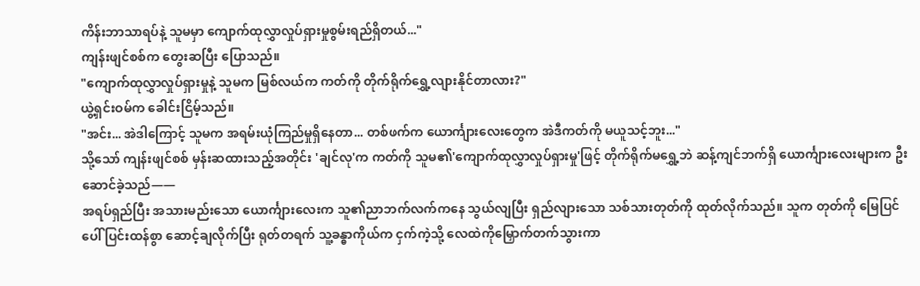ကိန်းဘာသာရပ်နဲ့ သူမမှာ ကျောက်ထုလွှာလှုပ်ရှားမှုစွမ်းရည်ရှိတယ်..."
ကျန်းဖျင်စစ်က တွေးဆပြီး ပြောသည်။
"ကျောက်ထုလွှာလှုပ်ရှားမှုနဲ့ သူမက မြစ်လယ်က ကတ်ကို တိုက်ရိုက်ရွှေ့လျားနိုင်တာလား?"
ယွဲ့ရှင်းဝမ်က ခေါင်းငြိမ့်သည်။
"အင်း... အဲဒါကြောင့် သူမက အရမ်းယုံကြည်မှုရှိနေတာ... တစ်ဖက်က ယောင်္ကျားလေးတွေက အဲဒီကတ်ကို မယူသင့်ဘူး..."
သို့သော် ကျန်းဖျင်စစ် မှန်းဆထားသည့်အတိုင်း 'ချင်လု'က ကတ်ကို သူမ၏'ကျောက်ထုလွှာလှုပ်ရှားမှု'ဖြင့် တိုက်ရိုက်မရွှေ့ဘဲ ဆန့်ကျင်ဘက်ရှိ ယောင်္ကျားလေးများက ဦးဆောင်ခဲ့သည်——
အရပ်ရှည်ပြီး အသားမည်းသော ယောင်္ကျားလေးက သူ၏ညာဘက်လက်ကနေ သွယ်လျပြီး ရှည်လျားသော သစ်သားတုတ်ကို ထုတ်လိုက်သည်။ သူက တုတ်ကို မြေပြင်ပေါ် ပြင်းထန်စွာ ဆောင့်ချလိုက်ပြီး ရုတ်တရက် သူ့ခန္ဓာကိုယ်က ငှက်ကဲ့သို့ လေထဲကိုမြှောက်တက်သွားကာ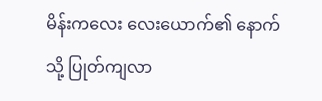မိန်းကလေး လေးယောက်၏ နောက်သို့ ပြုတ်ကျလာ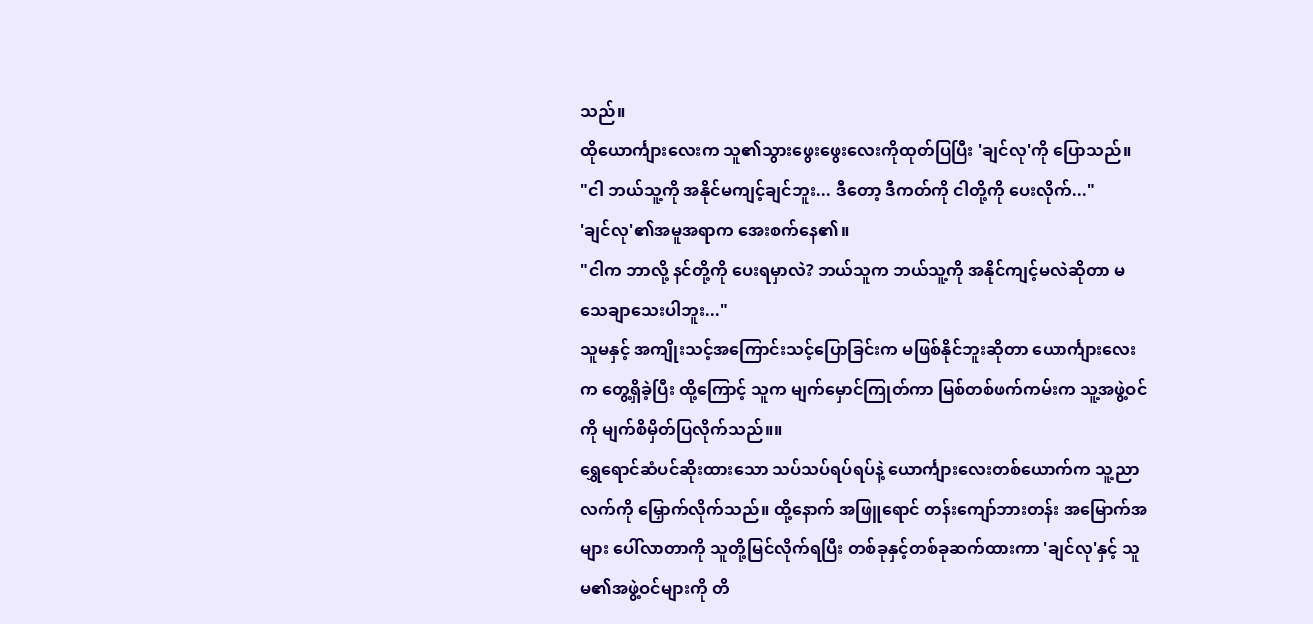သည်။
ထိုယောင်္ကျားလေးက သူ၏သွားဖွေးဖွေးလေးကိုထုတ်ပြပြီး 'ချင်လု'ကို ပြောသည်။
"ငါ ဘယ်သူ့ကို အနိုင်မကျင့်ချင်ဘူး... ဒီတော့ ဒီကတ်ကို ငါတို့ကို ပေးလိုက်..."
'ချင်လု'၏အမူအရာက အေးစက်နေ၏။
"ငါက ဘာလို့ နင်တို့ကို ပေးရမှာလဲ? ဘယ်သူက ဘယ်သူ့ကို အနိုင်ကျင့်မလဲဆိုတာ မသေချာသေးပါဘူး..."
သူမနှင့် အကျိုးသင့်အကြောင်းသင့်ပြောခြင်းက မဖြစ်နိုင်ဘူးဆိုတာ ယောင်္ကျားလေးက တွေ့ရှိခဲ့ပြီး ထို့ကြောင့် သူက မျက်မှောင်ကြုတ်ကာ မြစ်တစ်ဖက်ကမ်းက သူ့အဖွဲ့ဝင်ကို မျက်စိမှိတ်ပြလိုက်သည်။။
ရွှေရောင်ဆံပင်ဆိုးထားသော သပ်သပ်ရပ်ရပ်နဲ့ ယောင်္ကျားလေးတစ်ယောက်က သူ့ညာလက်ကို မြှောက်လိုက်သည်။ ထို့နောက် အဖြူရောင် တန်းကျော်ဘားတန်း အမြောက်အများ ပေါ်လာတာကို သူတို့မြင်လိုက်ရပြီး တစ်ခုနှင့်တစ်ခုဆက်ထားကာ 'ချင်လု'နှင့် သူမ၏အဖွဲ့ဝင်များကို တိ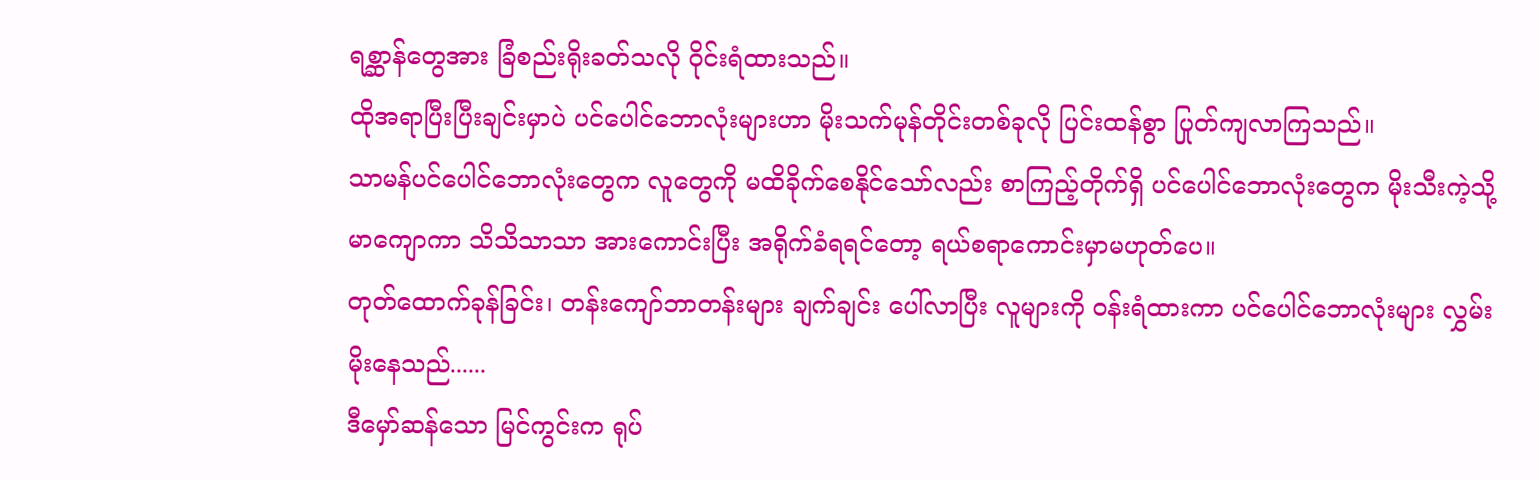ရစ္ဆာန်တွေအား ခြံစည်းရိုးခတ်သလို ဝိုင်းရံထားသည်။
ထိုအရာပြီးပြီးချင်းမှာပဲ ပင်ပေါင်ဘောလုံးများဟာ မိုးသက်မုန်တိုင်းတစ်ခုလို ပြင်းထန်စွာ ပြုတ်ကျလာကြသည်။
သာမန်ပင်ပေါင်ဘောလုံးတွေက လူတွေကို မထိခိုက်စေနိုင်သော်လည်း စာကြည့်တိုက်ရှိ ပင်ပေါင်ဘောလုံးတွေက မိုးသီးကဲ့သို့ မာကျောကာ သိသိသာသာ အားကောင်းပြီး အရိုက်ခံရရင်တော့ ရယ်စရာကောင်းမှာမဟုတ်ပေ။
တုတ်ထောက်ခုန်ခြင်း၊ တန်းကျော်ဘာတန်းများ ချက်ချင်း ပေါ်လာပြီး လူများကို ဝန်းရံထားကာ ပင်ပေါင်ဘောလုံးများ လွှမ်းမိုးနေသည်......
ဒီမှော်ဆန်သော မြင်ကွင်းက ရုပ်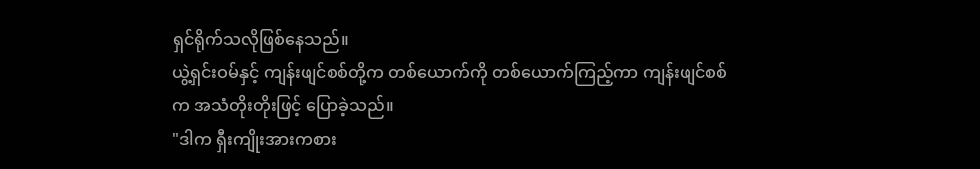ရှင်ရိုက်သလိုဖြစ်နေသည်။
ယွဲ့ရှင်းဝမ်နှင့် ကျန်းဖျင်စစ်တို့က တစ်ယောက်ကို တစ်ယောက်ကြည့်ကာ ကျန်းဖျင်စစ်က အသံတိုးတိုးဖြင့် ပြောခဲ့သည်။
"ဒါက ရှီးကျိုးအားကစား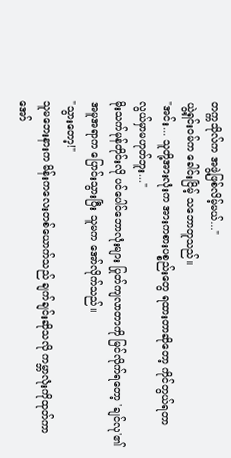တက္ကသိုလ်က အဖွဲ့ဖြစ်လိမ့်မယ်..."
ယွဲ့ရှင်းဝမ်က ခေါင်းငြိမ့် သဘောတူသည်။
"အင်း... သူတို့အားလုံးက အားကစားပစ္စည်းတွေ ရထားတာဆိုတော့ ကိုင်တွယ်ရတာ လွယ်မှာမဟုတ်ဘူး..."
မိုးသက်မုန်တိုင်းလို ပင်ပေါင်ဘောလုံးများ ပြုတ်ကျလာတာကို မြင်လိုက်ရတော့ 'ချင်လု'၏အမူအရာက ပြောင်းသွားပြီး သူမက အော်လိုက်သည်။
"သွားတော့!"
သူမဘေးနားက မိန်းကလေးတစ်ယောက်သည် ချက်ချင်းဆိုသလို ကမ္ဘာလုံးကိုထုတ်ကာ အော်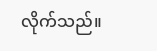လိုက်သည်။